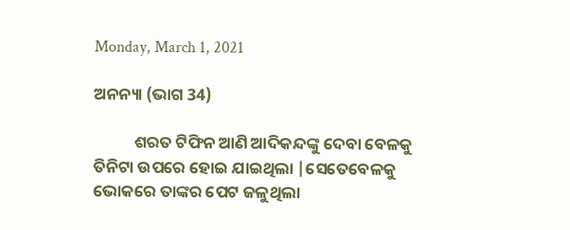Monday, March 1, 2021

ଅନନ୍ୟା (ଭାଗ 34)

           ଶରତ ଟିଫିନ ଆଣି ଆଦିକନ୍ଦଙ୍କୁ ଦେବା ବେଳକୁ ତିନିଟା ଉପରେ ହୋଇ ଯାଇଥିଲା |ସେତେବେଳକୁ ଭୋକରେ ତାଙ୍କର ପେଟ ଜଳୁଥିଲା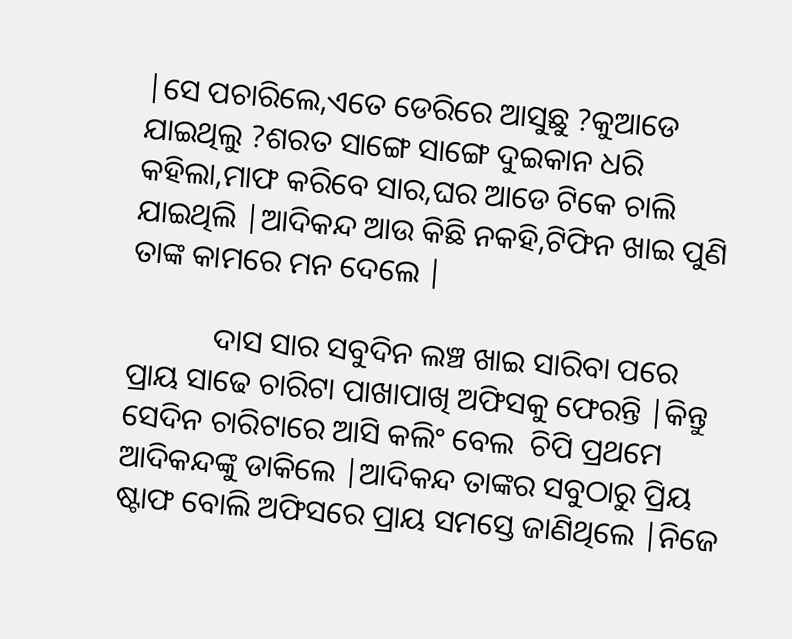|ସେ ପଚାରିଲେ,ଏତେ ଡେରିରେ ଆସୁଛୁ ?କୁଆଡେ ଯାଇଥିଲୁ ?ଶରତ ସାଙ୍ଗେ ସାଙ୍ଗେ ଦୁଇକାନ ଧରି କହିଲା,ମାଫ କରିବେ ସାର,ଘର ଆଡେ ଟିକେ ଚାଲି ଯାଇଥିଲି |ଆଦିକନ୍ଦ ଆଉ କିଛି ନକହି,ଟିଫିନ ଖାଇ ପୁଣି ତାଙ୍କ କାମରେ ମନ ଦେଲେ |

           ଦାସ ସାର ସବୁଦିନ ଲଞ୍ଚ ଖାଇ ସାରିବା ପରେ ପ୍ରାୟ ସାଢେ ଚାରିଟା ପାଖାପାଖି ଅଫିସକୁ ଫେରନ୍ତି |କିନ୍ତୁ ସେଦିନ ଚାରିଟାରେ ଆସି କଲିଂ ବେଲ  ଚିପି ପ୍ରଥମେ ଆଦିକନ୍ଦଙ୍କୁ ଡାକିଲେ |ଆଦିକନ୍ଦ ତାଙ୍କର ସବୁଠାରୁ ପ୍ରିୟ ଷ୍ଟାଫ ବୋଲି ଅଫିସରେ ପ୍ରାୟ ସମସ୍ତେ ଜାଣିଥିଲେ |ନିଜେ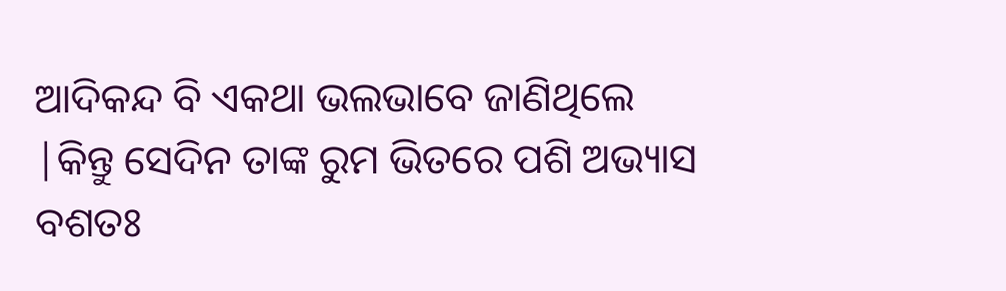ଆଦିକନ୍ଦ ବି ଏକଥା ଭଲଭାବେ ଜାଣିଥିଲେ |କିନ୍ତୁ ସେଦିନ ତାଙ୍କ ରୁମ ଭିତରେ ପଶି ଅଭ୍ୟାସ ବଶତଃ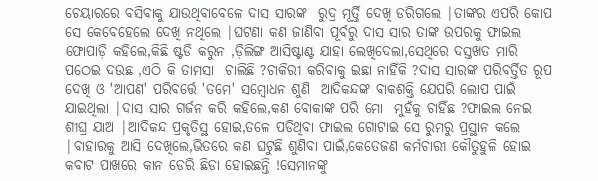ଚେୟାରରେ ବସିବାକୁ ଯାଉଥିବାବେଳେ ଦାସ ସାରଙ୍କ  ରୁଦ୍ର ମୂର୍ତ୍ତି ଦେଖି ଡରିଗଲେ |ତାଙ୍କର ଏପରି କୋପ ସେ କେବେହେଲେ ଦେଖି ନଥିଲେ |ଘଟଣା କଣ ଜାଣିବା ପୂର୍ବରୁ ଦାସ ସାର ତାଙ୍କ ଉପରକୁ ଫାଇଲ ଫୋପାଡ଼ି କହିଲେ,କିଛି ଷ୍ଟଡି କରୁନ ,ଡ଼ିଲିଙ୍ଗ ଆସିଷ୍ଟାଣ୍ଟ ଯାହା ଲେଖିଦେଲା,ସେଥିରେ ଦସ୍ତଖତ ମାରି ପଠେଇ ଦଉଛ ,ଏଠି କି ତାମସା  ଚାଲିଛି ?ଚାକିରୀ କରିବାକୁ ଇଛା ନାହିଁକି ?ଦାସ ସାରଙ୍କ ପରିବର୍ତ୍ତିତ ରୂପ ଦେଖି ଓ 'ଆପଣ' ପରିବର୍ତ୍ତେ 'ତମେ' ସମ୍ବୋଧନ ଶୁଣି  ଆଦିକନ୍ଦଙ୍କ ବାକଶକ୍ତି ଯେପରି ଲୋପ ପାଇଁ ଯାଇଥିଲା |ଦାସ ସାର ଗର୍ଜନ କରି କହିଲେ,କଣ ବୋକାଙ୍କ ପରି ମୋ  ମୁହଁକୁ ଚାହିଁଛ ?ଫାଇଲ ନେଇ ଶୀଘ୍ର ଯାଅ |ଆଦିକନ୍ଦ ପ୍ରକୃତିସ୍ଥ ହୋଇ,ତଳେ ପଡିଥିବା ଫାଇଲ ଗୋଟାଇ ସେ ରୁମରୁ ପ୍ରସ୍ଥାନ କଲେ |ବାହାରକୁ ଆସି ଦେଖିଲେ,ଭିତରେ କଣ ଘଟୁଛି ଶୁଣିବା ପାଇଁ,କେତେଜଣ କର୍ମଚାରୀ କୌତୁହୁଳି ହୋଇ କବାଟ ପାଖରେ କାନ ଡେରି ଛିଡା ହୋଇଛନ୍ତି !ସେମାନଙ୍କୁ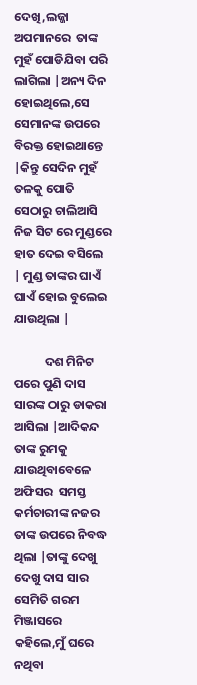ଦେଖି,ଲଜ୍ଜା ଅପମାନରେ  ତାଙ୍କ ମୁହଁ ପୋଡିଯିବା ପରି ଲାଗିଲା |ଅନ୍ୟ ଦିନ ହୋଇଥିଲେ,ସେ ସେମାନଙ୍କ ଉପରେ ବିରକ୍ତ ହୋଇଥାନ୍ତେ |କିନ୍ତୁ ସେଦିନ ମୁହଁ ତଳକୁ ପୋତି ସେଠାରୁ ଚାଲିଆସି ନିଜ ସିଟ ରେ ମୁଣ୍ଡରେ ହାତ ଦେଇ ବସିଲେ | ମୁଣ୍ଡ ତାଙ୍କର ଘାଏଁ ଘାଏଁ ହୋଇ ବୁଲେଇ ଯାଉଥିଲା |

           ଦଶ ମିନିଟ ପରେ ପୁଣି ଦାସ ସାରଙ୍କ ଠାରୁ ଡାକରା ଆସିଲା |ଆଦିକନ୍ଦ ତାଙ୍କ ରୁମକୁ ଯାଉଥିବାବେଳେ ଅଫିସର  ସମସ୍ତ କର୍ମଚାରୀଙ୍କ ନଜର ତାଙ୍କ ଉପରେ ନିବଦ୍ଧ ଥିଲା |ତାଙ୍କୁ ଦେଖୁ ଦେଖୁ ଦାସ ସାର ସେମିତି ଗରମ ମିଞ୍ଜାସରେ କହିଲେ,ମୁଁ ଘରେ ନଥିବା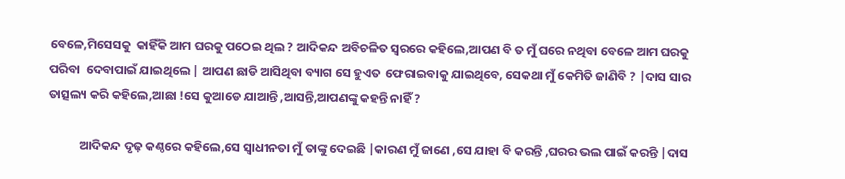ବେଳେ,ମିସେସକୁ  କାହିଁକି ଆମ ଘରକୁ ପଠେଇ ଥିଲ ? ଆଦିକନ୍ଦ ଅବିଚଳିତ ସ୍ୱରରେ କହିଲେ,ଆପଣ ବି ତ ମୁଁ ଘରେ ନଥିବା ବେଳେ ଆମ ଘରକୁ ପରିବା  ଦେବାପାଇଁ ଯାଇଥିଲେ | ଆପଣ ଛାଡି ଆସିଥିବା ବ୍ୟାଗ ସେ ହୁଏତ  ଫେରାଇବାକୁ ଯାଇଥିବେ, ସେକଥା ମୁଁ କେମିତି ଜାଣିବି ? |ଦାସ ସାର ତାତ୍ସଲ୍ୟ କରି କହିଲେ,ଆଛା !ସେ କୁଆଡେ ଯାଆନ୍ତି ,ଆସନ୍ତି,ଆପଣଙ୍କୁ କହନ୍ତି ନାହିଁ ?

           ଆଦିକନ୍ଦ ଦୃଢ଼ କଣ୍ଠରେ କହିଲେ,ସେ ସ୍ୱାଧୀନତା ମୁଁ ତାଙ୍କୁ ଦେଇଛି |କାରଣ ମୁଁ ଜାଣେ ,ସେ ଯାହା ବି କରନ୍ତି ,ଘରର ଭଲ ପାଇଁ କରନ୍ତି |ଦାସ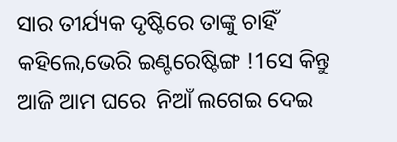ସାର ତୀର୍ଯ୍ୟକ ଦୃଷ୍ଟିରେ ତାଙ୍କୁ ଚାହିଁ କହିଲେ,ଭେରି ଇଣ୍ଟରେଷ୍ଟିଙ୍ଗ !1ସେ କିନ୍ତୁ ଆଜି ଆମ ଘରେ  ନିଆଁ ଲଗେଇ ଦେଇ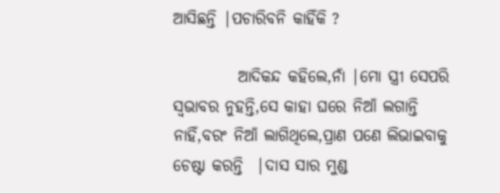ଆସିଛନ୍ତି |ପଚାରିବନି କାହିଁକି ?

          ଆଦିକନ୍ଦ କହିଲେ,ନାଁ |ମୋ ସ୍ତ୍ରୀ ସେପରି ସ୍ୱଭାବର ନୁହନ୍ତି,ସେ କାହା ଘରେ ନିଆଁ ଲଗାନ୍ତି ନାହିଁ,ବରଂ ନିଆଁ ଲାଗିଥିଲେ,ପ୍ରାଣ ପଣେ ଲିଭାଇବାକୁ ଚେଷ୍ଟା କରନ୍ତି  |ଦାସ ସାର ମୁଣ୍ଡ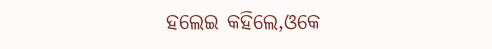ହଲେଇ କହିଲେ,ଓକେ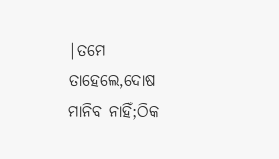|ତମେ ତାହେଲେ,ଦୋଷ ମାନିବ ନାହିଁ;ଠିକ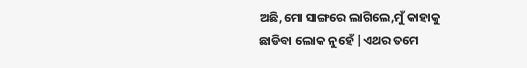ଅଛି,ମୋ ସାଙ୍ଗରେ ଲାଗିଲେ,ମୁଁ କାହାକୁ ଛାଡିବା ଲୋକ ନୁହେଁ |ଏଥର ତମେ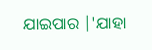ଯାଇପାର |'ଯାହା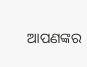ଆପଣଙ୍କର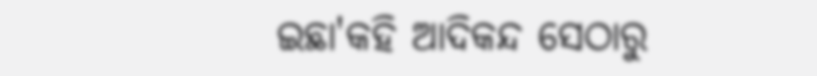ଇଛା'କହି ଆଦିକନ୍ଦ ସେଠାରୁ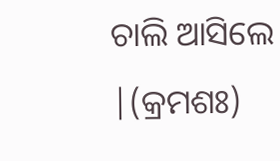ଚାଲି ଆସିଲେ |(କ୍ରମଶଃ)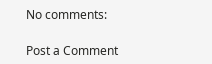No comments:

Post a Comment